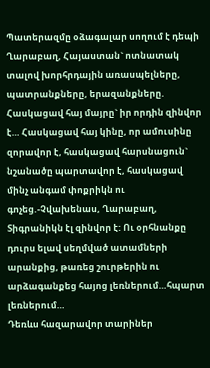Պատերազմը օձագալար սողում է դեպի Ղարաբաղ, Հայաստան` ոտնատակ տալով խորհրդային առասպելները, պատրանքները, երազանքները. Հասկացավ հայ մայրը` իր որդին զինվոր է… Հասկացավ հայ կինը, որ ամուսինը զորավոր է, հասկացավ հարսնացուն` նշանածը պարտավոր է, հասկացավ մինչ անգամ փոքրիկն ու գոչեց.-Չվախենաս, Ղարաբաղ, Տիգրանիկն էլ զինվոր է: Ու օրհնանքը դուրս ելավ սեղմված ատամների արանքից, թառեց շուրթերին ու արձագանքեց հայոց լեռներում…հպարտ լեռներում…
Դեռևս հազարավոր տարիներ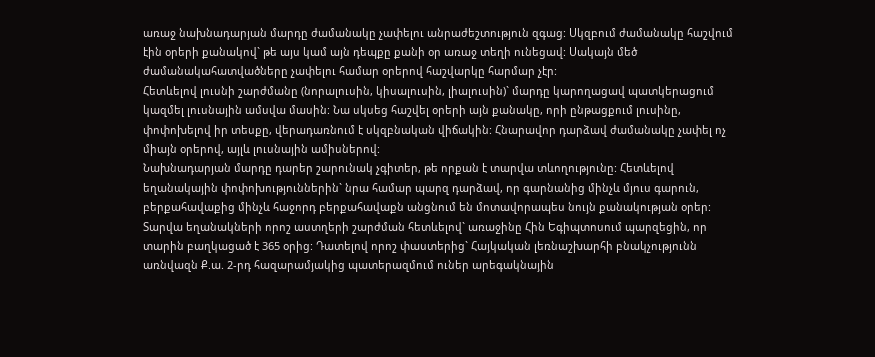առաջ նախնադարյան մարդը ժամանակը չափելու անրաժեշտություն զգաց: Սկզբում ժամանակը հաշվում էին օրերի քանակով` թե այս կամ այն դեպքը քանի օր առաջ տեղի ունեցավ: Սակայն մեծ ժամանակահատվածները չափելու համար օրերով հաշվարկը հարմար չէր:
Հետևելով լուսնի շարժմանը (նորալուսին, կիսալուսին, լիալուսին)` մարդը կարողացավ պատկերացում կազմել լուսնային ամսվա մասին: Նա սկսեց հաշվել օրերի այն քանակը, որի ընթացքում լուսինը, փոփոխելով իր տեսքը, վերադառնում է սկզբնական վիճակին: Հնարավոր դարձավ ժամանակը չափել ոչ միայն օրերով, այլև լուսնային ամիսներով:
Նախնադարյան մարդը դարեր շարունակ չգիտեր, թե որքան է տարվա տևողությունը: Հետևելով եղանակային փոփոխություններին` նրա համար պարզ դարձավ, որ գարնանից մինչև մյուս գարուն, բերքահավաքից մինչև հաջորդ բերքահավաքն անցնում են մոտավորապես նույն քանակության օրեր: Տարվա եղանակների որոշ աստղերի շարժման հետևելով` առաջինը Հին Եգիպտոսում պարզեցին, որ տարին բաղկացած է 365 օրից: Դատելով որոշ փաստերից` Հայկական լեռնաշխարհի բնակչությունն առնվազն Ք.ա. 2-րդ հազարամյակից պատերազմում ուներ արեգակնային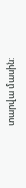տարվա մասին: